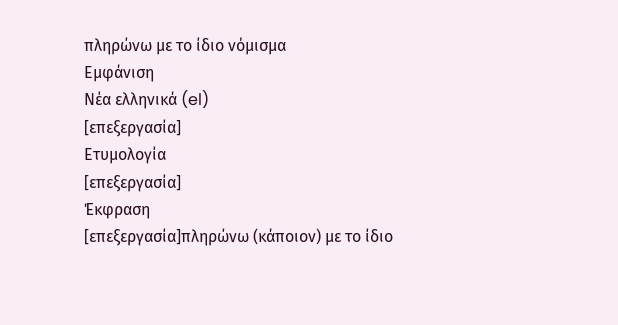πληρώνω με το ίδιο νόμισμα
Εμφάνιση
Νέα ελληνικά (el)
[επεξεργασία]
Ετυμολογία
[επεξεργασία]
Έκφραση
[επεξεργασία]πληρώνω (κάποιον) με το ίδιο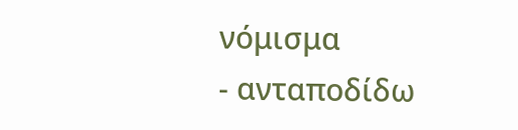νόμισμα
- ανταποδίδω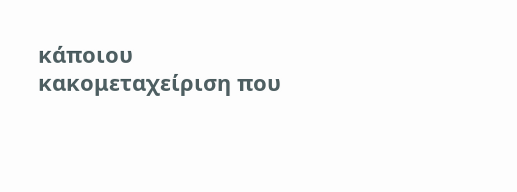κάποιου κακομεταχείριση που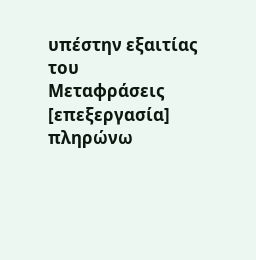υπέστην εξαιτίας του
Μεταφράσεις
[επεξεργασία] πληρώνω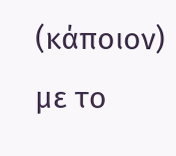(κάποιον) με το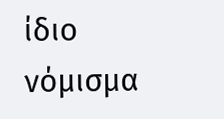ίδιο νόμισμα